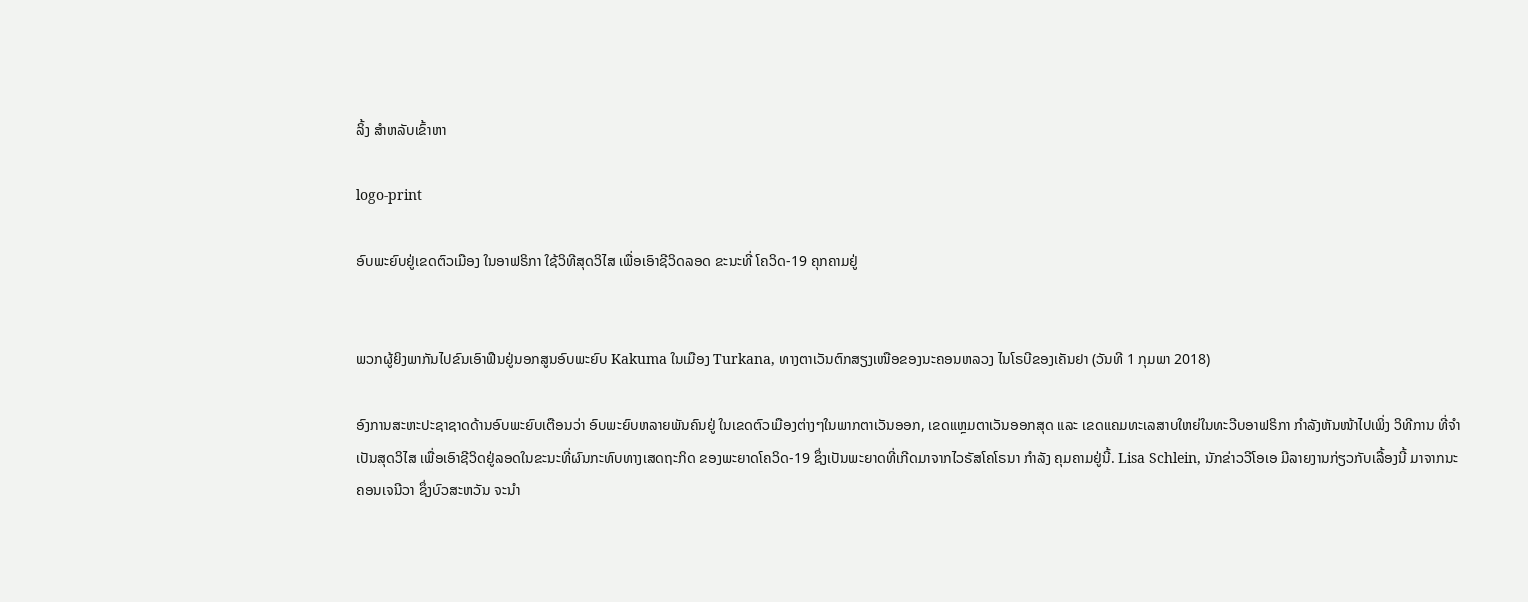ລິ້ງ ສຳຫລັບເຂົ້າຫາ

logo-print

ອົບພະຍົບຢູ່ເຂດຕົວເມືອງ ໃນອາຟຣິກາ ໃຊ້ວິທີສຸດວິໄສ ເພື່ອເອົາຊີວິດລອດ ຂະນະທີ່ ໂຄວິດ-19 ຄຸກຄາມຢູ່


ພວກຜູ້ຍິງພາກັນໄປຂົນເອົາຟືນຢູ່ນອກສູນອົບພະຍົບ Kakuma ໃນເມືອງ Turkana, ທາງຕາເວັນຕົກສຽງເໜືອຂອງນະຄອນຫລວງ ໄນໂຣບີຂອງເຄັນຢາ (ວັນທີ 1 ກຸມພາ 2018)

ອົງການສະຫະປະຊາຊາດດ້ານອົບພະຍົບເຕືອນວ່າ ອົບພະຍົບຫລາຍພັນຄົນຢູ່ ໃນເຂດຕົວເມືອງຕ່າງໆໃນພາກຕາເວັນອອກ, ເຂດແຫຼມຕາເວັນອອກສຸດ ແລະ ເຂດແຄມທະເລສາບໃຫຍ່ໃນທະວີບອາຟຣິກາ ກໍາລັງຫັນໜ້າໄປເພິ່ງ ວິທີການ ທີ່ຈໍາເປັນສຸດວິໄສ ເພື່ອເອົາຊີວິດຢູ່ລອດໃນຂະນະທີ່ຜົນກະທົບທາງເສດຖະກິດ ຂອງພະຍາດໂຄວິດ-19 ຊຶ່ງເປັນພະຍາດທີ່ເກີດມາຈາກໄວຣັສໂຄໂຣນາ ກໍາລັງ ຄຸມຄາມຢູ່ນີ້. Lisa Schlein, ນັກຂ່າວວີໂອເອ ມີລາຍງານກ່ຽວກັບເລື້ອງນີ້ ມາຈາກນະຄອນເຈນີວາ ຊຶ່ງບົວສະຫວັນ ຈະນໍາ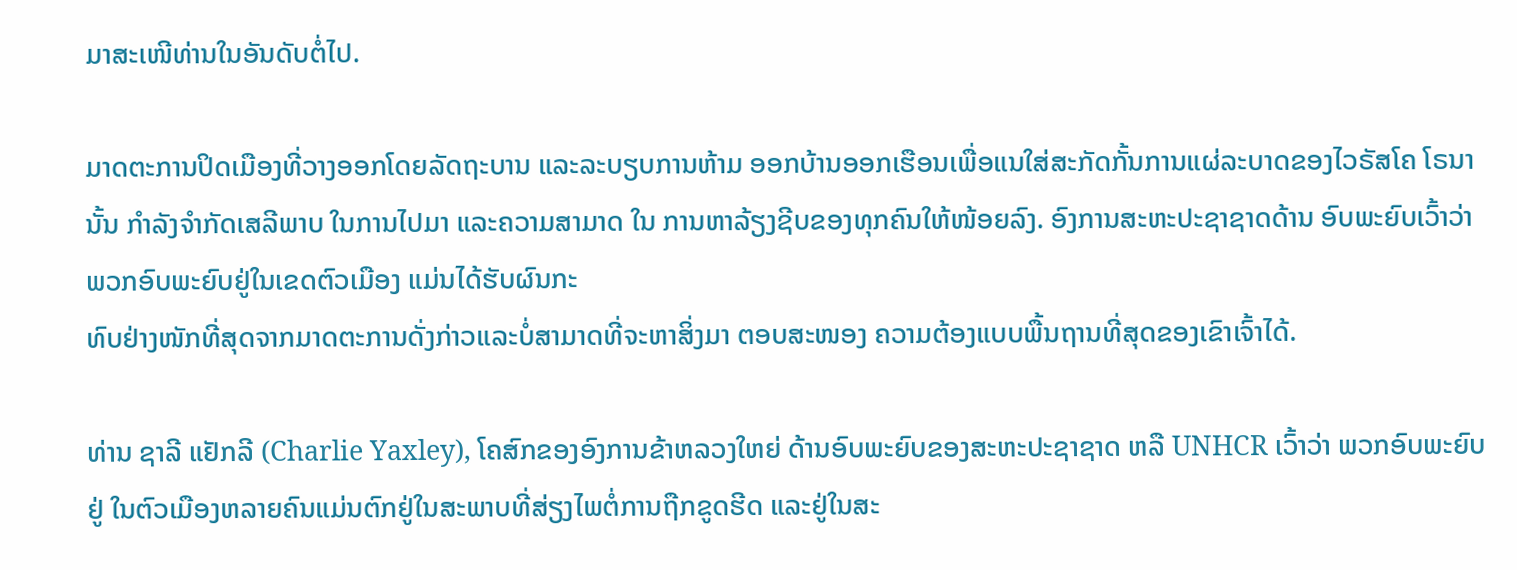ມາສະເໜີທ່ານໃນອັນດັບຕໍ່ໄປ.

ມາດຕະການປິດເມືອງທີ່ວາງອອກໂດຍລັດຖະບານ ແລະລະບຽບການຫ້າມ ອອກບ້ານອອກເຮືອນເພື່ອແນໃສ່ສະກັດກັ້ນການແຜ່ລະບາດຂອງໄວຣັສໂຄ ໂຣນານັ້ນ ກໍາລັງຈໍາກັດເສລີພາບ ໃນການໄປມາ ແລະຄວາມສາມາດ ໃນ ການຫາລ້ຽງຊີບຂອງທຸກຄົນໃຫ້ໜ້ອຍລົງ. ອົງການສະຫະປະຊາຊາດດ້ານ ອົບພະຍົບເວົ້າວ່າ ພວກອົບພະຍົບຢູ່ໃນເຂດຕົວເມືອງ ແມ່ນໄດ້ຮັບຜົນກະ
ທົບຢ່າງໜັກທີ່ສຸດຈາກມາດຕະການດັ່ງກ່າວແລະບໍ່ສາມາດທີ່ຈະຫາສິ່ງມາ ຕອບສະໜອງ ຄວາມຕ້ອງແບບພື້ນຖານທີ່ສຸດຂອງເຂົາເຈົ້າໄດ້.

ທ່ານ ຊາລີ ແຢັກລີ (Charlie Yaxley), ໂຄສົກຂອງອົງການຂ້າຫລວງໃຫຍ່ ດ້ານອົບພະຍົບຂອງສະຫະປະຊາຊາດ ຫລື UNHCR ເວົ້າວ່າ ພວກອົບພະຍົບຢູ່ ໃນຕົວເມືອງຫລາຍຄົນແມ່ນຕົກຢູ່ໃນສະພາບທີ່ສ່ຽງໄພຕໍ່ການຖືກຂູດຮີດ ແລະຢູ່ໃນສະ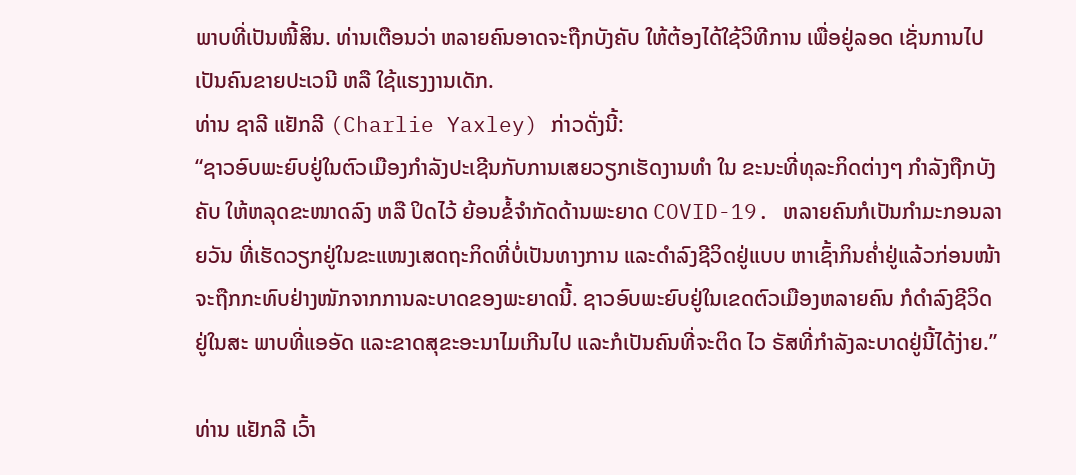ພາບທີ່ເປັນໜີ້ສິນ. ທ່ານເຕືອນວ່າ ຫລາຍຄົນອາດຈະຖືກບັງຄັບ ໃຫ້ຕ້ອງໄດ້ໃຊ້ວິທີການ ເພື່ອຢູ່ລອດ ເຊັ່ນການໄປເປັນຄົນຂາຍປະເວນີ ຫລື ໃຊ້ແຮງງານເດັກ.
ທ່ານ ຊາລີ ແຢັກລີ (Charlie Yaxley) ກ່າວດັ່ງນີ້:
“ຊາວອົບພະຍົບຢູ່ໃນຕົວເມືອງກໍາລັງປະເຊີນກັບການເສຍວຽກເຮັດງານທໍາ ໃນ ຂະນະທີ່ທຸລະກິດຕ່າງໆ ກໍາລັງຖືກບັງຄັບ ໃຫ້ຫລຸດຂະໜາດລົງ ຫລື ປິດໄວ້ ຍ້ອນຂໍ້ຈໍາກັດດ້ານພະຍາດ COVID-19. ຫລາຍຄົນກໍເປັນກໍາມະກອນລາຍວັນ ທີ່ເຮັດວຽກຢູ່ໃນຂະແໜງເສດຖະກິດທີ່ບໍ່ເປັນທາງການ ແລະດໍາລົງຊີວິດຢູ່ແບບ ຫາເຊົ້າກິນຄໍ່າຢູ່ແລ້ວກ່ອນໜ້າຈະຖືກກະທົບຢ່າງໜັກຈາກການລະບາດຂອງພະຍາດນີ້. ຊາວອົບພະຍົບຢູ່ໃນເຂດຕົວເມືອງຫລາຍຄົນ ກໍດໍາລົງຊີວິດ ຢູ່ໃນສະ ພາບທີ່ແອອັດ ແລະຂາດສຸຂະອະນາໄມເກີນໄປ ແລະກໍເປັນຄົນທີ່ຈະຕິດ ໄວ ຣັສທີ່ກໍາລັງລະບາດຢູ່ນີ້ໄດ້ງ່າຍ.”

ທ່ານ ແຢັກລີ ເວົ້າ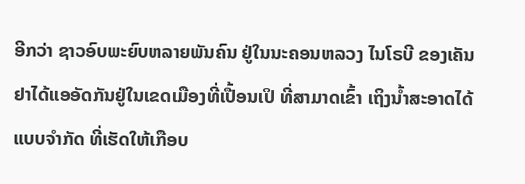ອີກວ່າ ຊາວອົບພະຍົບຫລາຍພັນຄົນ ຢູ່ໃນນະຄອນຫລວງ ໄນໂຣບີ ຂອງເຄັນຢາໄດ້ແອອັດກັນຢູ່ໃນເຂດເມືອງທີ່ເປື້ອນເປິ ທີ່ສາມາດເຂົ້າ ເຖິງນໍ້າສະອາດໄດ້ແບບຈໍາກັດ ທີ່ເຮັດໃຫ້ເກືອບ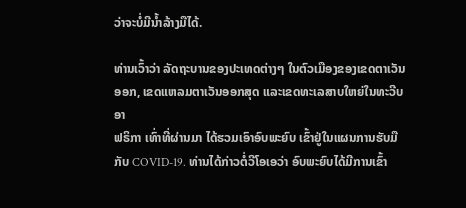ວ່າຈະບໍ່ມີນໍ້າລ້າງມືໄດ້.

ທ່ານເວົ້າວ່າ ລັດຖະບານຂອງປະເທດຕ່າງໆ ໃນຕົວເມືອງຂອງເຂດຕາເວັນ ອອກ, ເຂດແຫລມຕາເວັນອອກສຸດ ແລະເຂດທະເລສາບໃຫຍ່ໃນທະວີບອາ
ຟຣິກາ ເທົ່າທີ່ຜ່ານມາ ໄດ້ຮວມເອົາອົບພະຍົບ ເຂົ້າຢູ່ໃນແຜນການຮັບມືກັບ COVID-19. ທ່ານໄດ້ກ່າວຕໍ່ວີໂອເອວ່າ ອົບພະຍົບໄດ້ມີການເຂົ້າ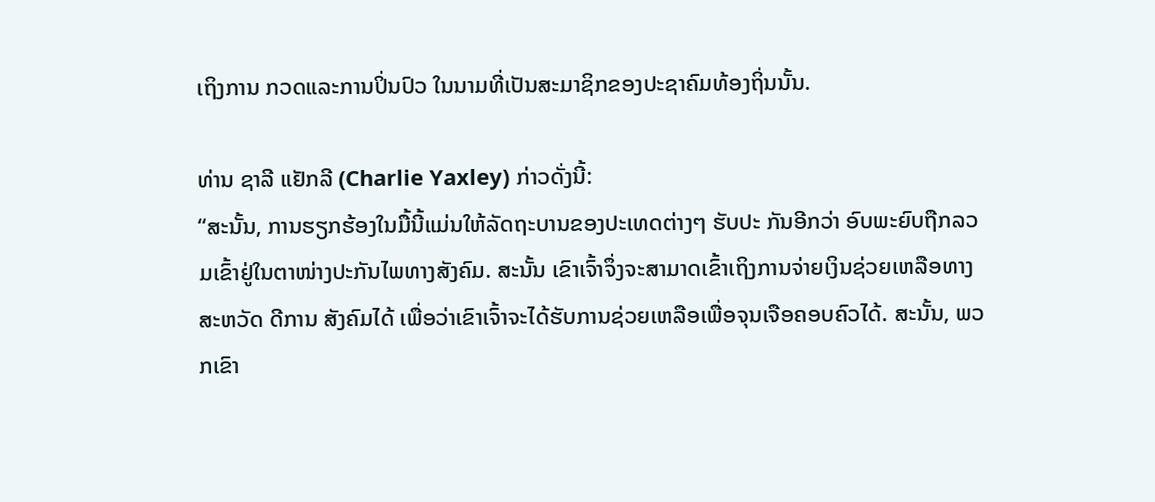ເຖິງການ ກວດແລະການປິ່ນປົວ ໃນນາມທີ່ເປັນສະມາຊິກຂອງປະຊາຄົມທ້ອງຖິ່ນນັ້ນ.

ທ່ານ ຊາລີ ແຢັກລີ (Charlie Yaxley) ກ່າວດັ່ງນີ້:
“ສະນັ້ນ, ການຮຽກຮ້ອງໃນມື້ນີ້ແມ່ນໃຫ້ລັດຖະບານຂອງປະເທດຕ່າງໆ ຮັບປະ ກັນອີກວ່າ ອົບພະຍົບຖືກລວມເຂົ້າຢູ່ໃນຕາໜ່າງປະກັນໄພທາງສັງຄົມ. ສະນັ້ນ ເຂົາເຈົ້າຈຶ່ງຈະສາມາດເຂົ້າເຖິງການຈ່າຍເງິນຊ່ວຍເຫລືອທາງສະຫວັດ ດີການ ສັງຄົມໄດ້ ເພື່ອວ່າເຂົາເຈົ້າຈະໄດ້ຮັບການຊ່ວຍເຫລືອເພື່ອຈຸນເຈືອຄອບຄົວໄດ້. ສະນັ້ນ, ພວກເຂົາ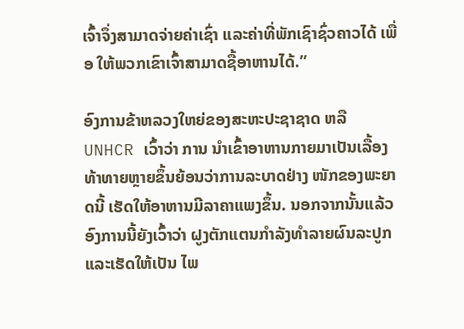ເຈົ້າຈຶ່ງສາມາດຈ່າຍຄ່າເຊົ່າ ແລະຄ່າທີ່ພັກເຊົາຊົ່ວຄາວໄດ້ ເພື່ອ ໃຫ້ພວກເຂົາເຈົ້າສາມາດຊື້ອາຫານໄດ້.”

ອົງການຂ້າຫລວງໃຫຍ່ຂອງສະຫະປະຊາຊາດ ຫລື UNHCR ເວົ້າວ່າ ການ ນໍາເຂົ້າອາຫານກາຍມາເປັນເລື້ອງທ້າທາຍຫຼາຍຂຶ້ນຍ້ອນວ່າການລະບາດຢ່າງ ໜັກຂອງພະຍາດນີ້ ເຮັດໃຫ້ອາຫານມີລາຄາແພງຂຶ້ນ. ນອກຈາກນັ້ນແລ້ວ ອົງການນີ້ຍັງເວົ້າວ່າ ຝູງຕັກແຕນກໍາລັງທໍາລາຍຜົນລະປູກແລະເຮັດໃຫ້ເປັນ ໄພ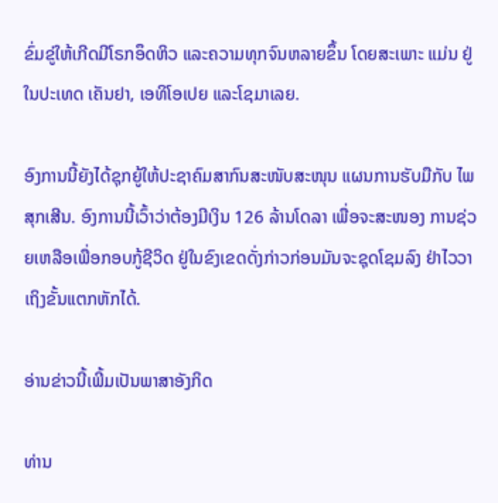ຂົ່ມຂູ່ໃຫ້ເກີດມີໂຣກອຶດຫິວ ແລະຄວາມທຸກຈົນຫລາຍຂຶ້ນ ໂດຍສະເພາະ ແມ່ນ ຢູ່ໃນປະເທດ ເຄັນຢາ, ເອທິໂອເປຍ ແລະໂຊມາເລຍ.

ອົງການນີ້ຍັງໄດ້ຊຸກຍູ້ໃຫ້ປະຊາຄົມສາກົນສະໜັບສະໜຸນ ແຜນການຮັບມືກັບ ໄພສຸກເສີນ. ອົງການນີ້ເວົ້າວ່າຕ້ອງມີເງິນ 126 ລ້ານໂດລາ ເພື່ອຈະສະໜອງ ການຊ່ວຍເຫລືອເພື່ອກອບກູ້ຊີວິດ ຢູ່ໃນຂົງເຂດດັ່ງກ່າວກ່ອນມັນຈະຊຸດໂຊມລົງ ຢ່າໄວວາເຖິງຂັ້ນແຕກຫັກໄດ້.

ອ່ານຂ່າວນີ້ເພີ້ມເປັນພາສາອັງກິດ

ທ່ານ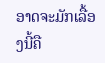ອາດຈະມັກເລື້ອງນີ້ຄື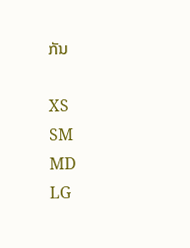ກັນ

XS
SM
MD
LG